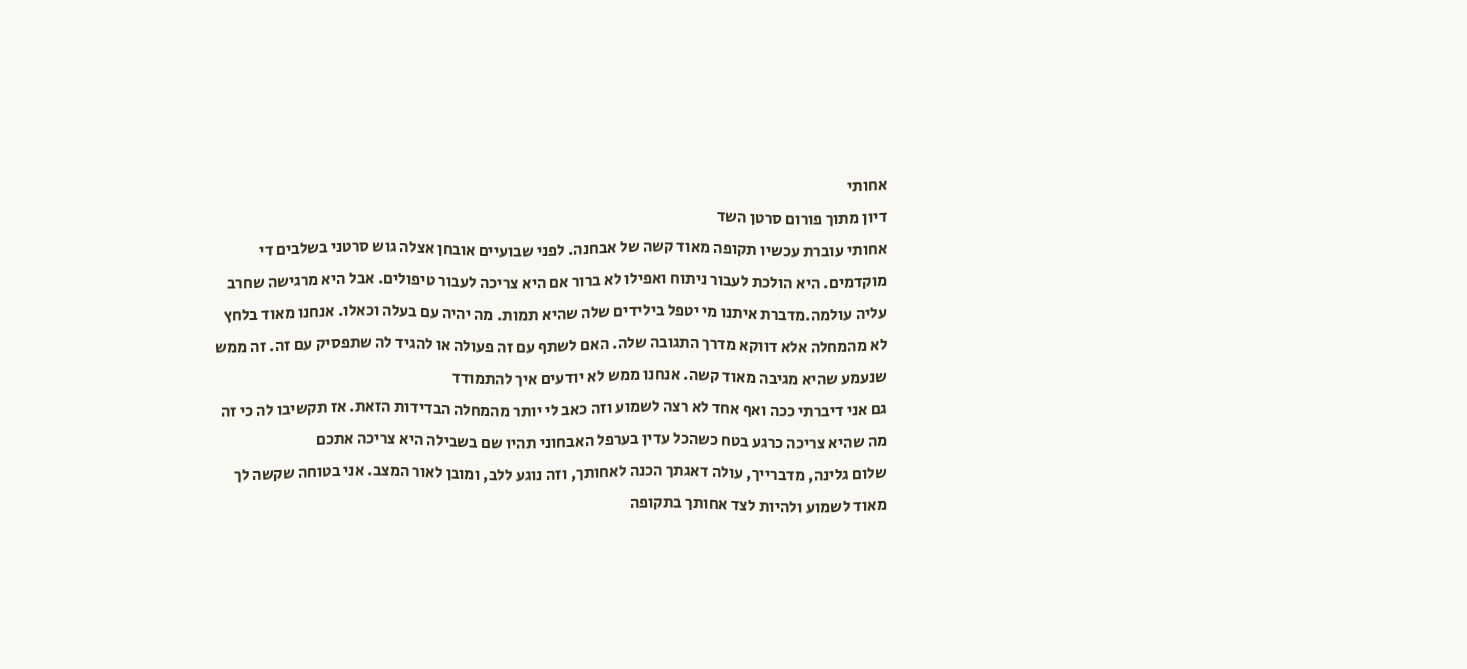אחותי
דיון מתוך פורום סרטן השד
אחותי עוברת עכשיו תקופה מאוד קשה של אבחנה. לפני שבועיים אובחן אצלה גוש סרטני בשלבים די מוקדמים. היא הולכת לעבור ניתוח ואפילו לא ברור אם היא צריכה לעבור טיפולים. אבל היא מרגישה שחרב עליה עולמה.מדברת איתנו מי יטפל בילידים שלה שהיא תמות. מה יהיה עם בעלה וכאלו. אנחנו מאוד בלחץ לא מהמחלה אלא דווקא מדרך התגובה שלה. האם לשתף עם זה פעולה או להגיד לה שתפסיק עם זה. זה ממש שנעמע שהיא מגיבה מאוד קשה. אנחנו ממש לא יודעים איך להתמודד
גם אני דיברתי ככה ואף אחד לא רצה לשמוע וזה כאב לי יותר מהמחלה הבדידות הזאת. אז תקשיבו לה כי זה מה שהיא צריכה כרגע בטח כשהכל עדין בערפל האבחוני תהיו שם בשבילה היא צריכה אתכם
שלום גלינה, מדברייך, עולה דאגתך הכנה לאחותך, וזה נוגע ללב, ומובן לאור המצב. אני בטוחה שקשה לך מאוד לשמוע ולהיות לצד אחותך בתקופה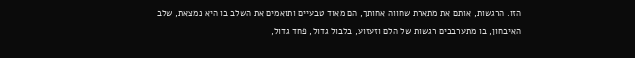הזו. הרגשות, אותם את מתארת שחווה אחותך, הם מאוד טבעיים ותואמים את השלב בו היא נמצאת, שלב האיבחון, בו מתערבבים רגשות של הלם וזעזוע, בלבול גדול, פחד גדול,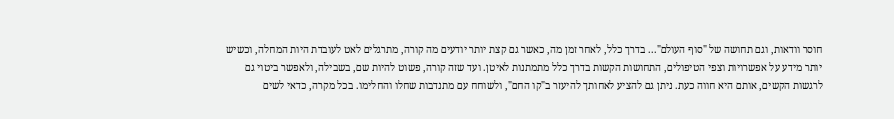חוסר וודאות, וגם תחושה של "סוף העולם"... בדרך כלל, לאחר זמן מה, כאשר גם קצת יותר יודעים מה קורה, מתרגלים לאט לעובדת היות המחלה, וכשיש יותר מידע על אפשרויות וצפי הטיפולים, התחושות הקשות בדרך כלל מתמתנות לאיטן. ועד שזה קורה, פשוט להיות שם, בשבילה, ולאפשר ביטוי גם לרגשות הקשים, אותם היא חווה כעת. ניתן גם להציע לאחותך להיעזר ב"קו החם", ולשוחח עם מתנדבות שחלו והחלימו. בכל מקרה, כדאי לשים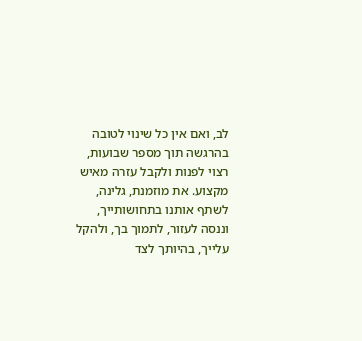לב, ואם אין כל שינוי לטובה בהרגשה תוך מספר שבועות, רצוי לפנות ולקבל עזרה מאיש מקצוע. את מוזמנת, גלינה, לשתף אותנו בתחושותייך, וננסה לעזור, לתמוך בך, ולהקל עלייך, בהיותך לצד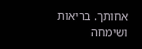אחותך. בריאות ושימחה